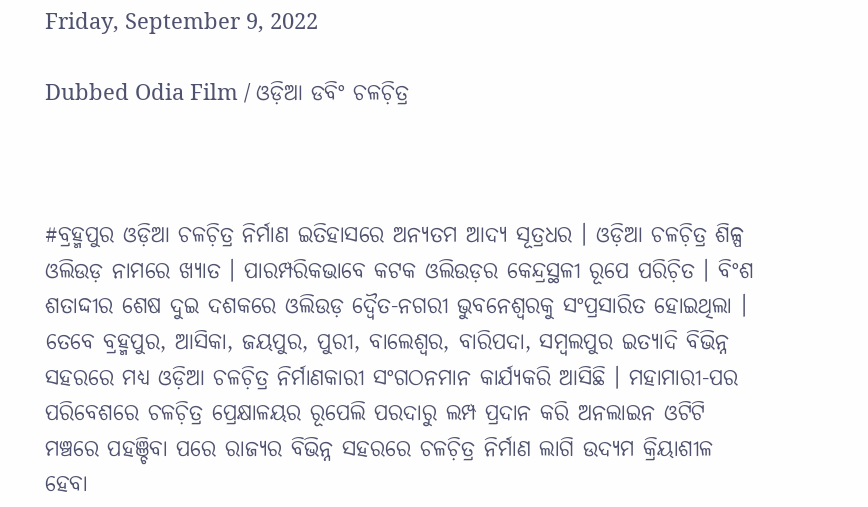Friday, September 9, 2022

Dubbed Odia Film / ଓଡ଼ିଆ ଡବିଂ ଚଳଚ଼ିତ୍ର



#ବ୍ରହ୍ମପୁର ଓଡ଼ିଆ ଚଳଚ଼ିତ୍ର ନିର୍ମାଣ ଇତିହାସରେ ଅନ୍ୟତମ ଆଦ୍ୟ ସୂତ୍ରଧର । ଓଡ଼ିଆ ଚଳଚ଼ିତ୍ର ଶିଳ୍ପ ଓଲିଉଡ଼ ନାମରେ ଖ୍ୟାତ । ପାରମ୍ପରିକଭାବେ କଟକ ଓଲିଉଡ଼ର କେନ୍ଦ୍ରସ୍ଥଳୀ ରୂପେ ପରିଚ଼ିତ । ବିଂଶ ଶତାଦ୍ଦୀର ଶେଷ ଦୁଇ ଦଶକରେ ଓଲିଉଡ଼ ଦ୍ୱୈତ-ନଗରୀ ଭୁବନେଶ୍ୱରକୁ ସଂପ୍ରସାରିତ ହୋଇଥିଲା । ତେବେ ବ୍ରହ୍ମପୁର, ଆସିକା, ଜୟପୁର, ପୁରୀ, ବାଲେଶ୍ୱର, ବାରିପଦା, ସମ୍ୱଲପୁର ଇତ୍ୟାଦି ବିଭିନ୍ନ ସହରରେ ମଧ୍ୟ ଓଡ଼ିଆ ଚଳଚ଼ିତ୍ର ନିର୍ମାଣକାରୀ ସଂଗଠନମାନ କାର୍ଯ୍ୟକରି ଆସିଛି । ମହାମାରୀ-ପର ପରିବେଶରେ ଚଳଚ଼ିତ୍ର ପ୍ରେକ୍ଷାଳୟର ରୂପେଲି ପରଦାରୁ ଲମ୍ପ ପ୍ରଦାନ କରି ଅନଲାଇନ ଓଟିଟି ମଞ୍ଚରେ ପହଞ୍ଚିବା ପରେ ରାଜ୍ୟର ବିଭିନ୍ନ ସହରରେ ଚଳଚ଼ିତ୍ର ନିର୍ମାଣ ଲାଗି ଉଦ୍ୟମ କ୍ରିୟାଶୀଳ ହେବା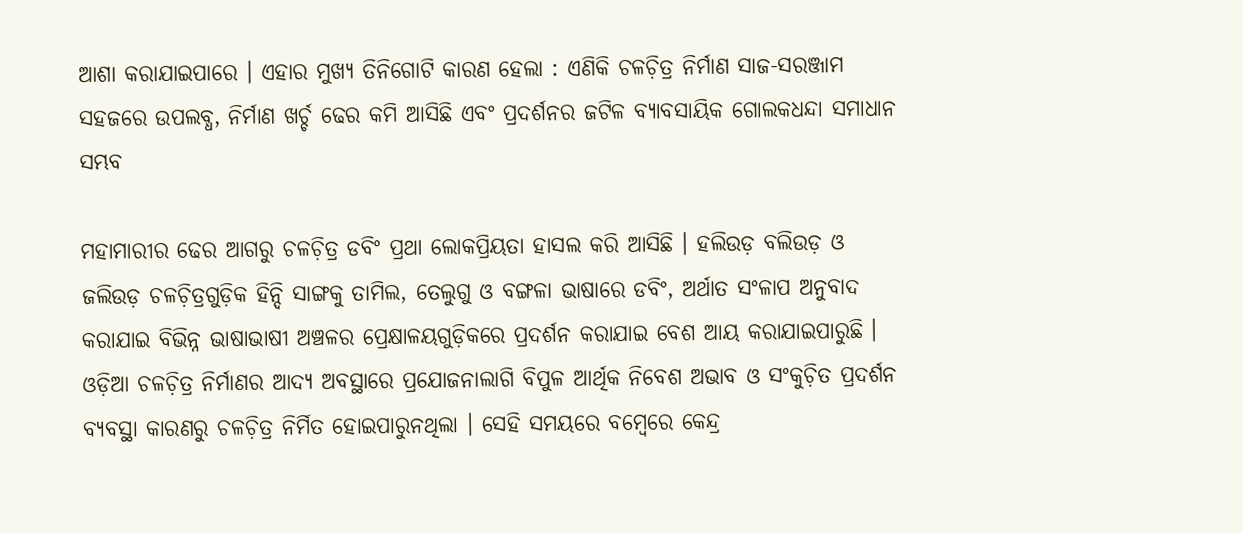ଆଶା କରାଯାଇପାରେ । ଏହାର ମୁଖ୍ୟ ତିନିଗୋଟି କାରଣ ହେଲା : ଏଣିକି ଚଳଚ଼ିତ୍ର ନିର୍ମାଣ ସାଜ-ସରଞ୍ଜାମ ସହଜରେ ଉପଲବ୍ଧ, ନିର୍ମାଣ ଖର୍ଚ୍ଚ ଢେର କମି ଆସିଛି ଏବଂ ପ୍ରଦର୍ଶନର ଜଟିଳ ବ୍ୟାବସାୟିକ ଗୋଲକଧନ୍ଦା ସମାଧାନ ସମ୍ଭବ

ମହାମାରୀର ଢେର ଆଗରୁ ଚଳଚ଼ିତ୍ର ଡବିଂ ପ୍ରଥା ଲୋକପ୍ରିୟତା ହାସଲ କରି ଆସିଛି । ହଲିଉଡ଼ ବଲିଉଡ଼ ଓ ଜଲିଉଡ଼ ଚଳଚ଼ିତ୍ରଗୁଡ଼ିକ ହିନ୍ଦି ସାଙ୍ଗକୁ ତାମିଲ, ତେଲୁଗୁ ଓ ବଙ୍ଗଳା ଭାଷାରେ ଡବିଂ, ଅର୍ଥାତ ସଂଳାପ ଅନୁବାଦ କରାଯାଇ ବିଭିନ୍ନ ଭାଷାଭାଷୀ ଅଞ୍ଚଳର ପ୍ରେକ୍ଷାଳୟଗୁଡ଼ିକରେ ପ୍ରଦର୍ଶନ କରାଯାଇ ବେଶ ଆୟ କରାଯାଇପାରୁଛି । ଓଡ଼ିଆ ଚଳଚ଼ିତ୍ର ନିର୍ମାଣର ଆଦ୍ୟ ଅବସ୍ଥାରେ ପ୍ରଯୋଜନାଲାଗି ବିପୁଳ ଆର୍ଥିକ ନିବେଶ ଅଭାବ ଓ ସଂକୁଚ଼ିତ ପ୍ରଦର୍ଶନ ବ୍ୟବସ୍ଥା କାରଣରୁ ଚଳଚ଼ିତ୍ର ନିର୍ମିତ ହୋଇପାରୁନଥିଲା । ସେହି ସମୟରେ ବମ୍ୱେରେ କେନ୍ଦ୍ର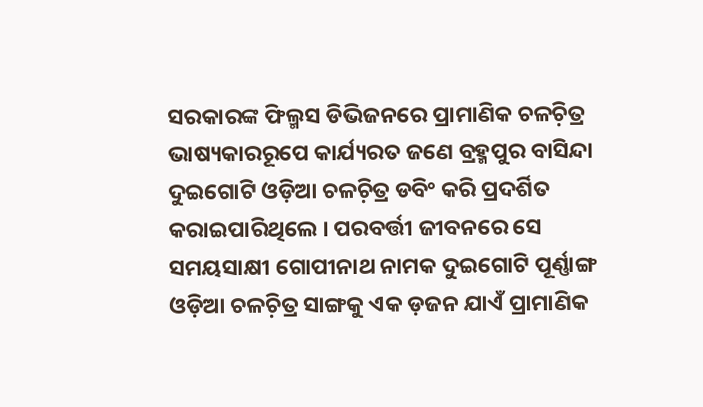ସରକାରଙ୍କ ଫିଲ୍ମସ ଡିଭିଜନରେ ପ୍ରାମାଣିକ ଚଳଚ଼ିତ୍ର ଭାଷ୍ୟକାରରୂପେ କାର୍ଯ୍ୟରତ ଜଣେ ବ୍ରହ୍ମପୁର ବାସିନ୍ଦା ଦୁଇଗୋଟି ଓଡ଼ିଆ ଚଳଚ଼ିତ୍ର ଡବିଂ କରି ପ୍ରଦର୍ଶିତ କରାଇପାରିଥିଲେ । ପରବର୍ତ୍ତୀ ଜୀବନରେ ସେ ସମୟସାକ୍ଷୀ ଗୋପୀନାଥ ନାମକ ଦୁଇଗୋଟି ପୂର୍ଣ୍ଣାଙ୍ଗ ଓଡ଼ିଆ ଚଳଚ଼ିତ୍ର ସାଙ୍ଗକୁ ଏକ ଡ଼ଜନ ଯାଏଁ ପ୍ରାମାଣିକ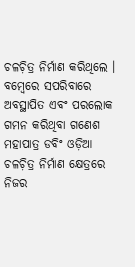ଚଳଚ଼ିତ୍ର ନିର୍ମାଣ କରିଥିଲେ । ବମ୍ୱେରେ ସପରିବାରେ ଅବସ୍ଥାପିତ ଏବଂ ପରଲୋକ ଗମନ କରିଥିବା ଗଣେଶ ମହାପାତ୍ର ଡବିଂ ଓଡ଼ିଆ ଚଳଚ଼ିତ୍ର ନିର୍ମାଣ କ୍ଷେତ୍ରରେ ନିଜର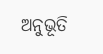ଅନୁଭୂତି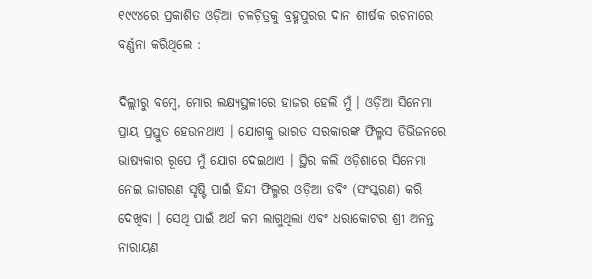୧୯୯୪ରେ ପ୍ରକାଶିତ ଓଡ଼ିଆ ଚଳଚ଼ିତ୍ରକୁ ବ୍ରହ୍ମପୁରର ଦାନ ଶୀର୍ଷକ ରଚନାରେ ବର୍ଣ୍ଣନା କରିଥିଲେ :

ଦିଲ୍ଲୀରୁ ବମ୍ୱେ, ମୋର ଲକ୍ଷ୍ୟସ୍ଥଳୀରେ ହାଜର ହେଲି ମୁଁ । ଓଡ଼ିଆ ସିନେମା ପ୍ରାୟ ପ୍ରସ୍ତୁତ ହେଉନଥାଏ । ଯୋଗକୁ ଭାରତ ସରକାରଙ୍କ ଫିଲ୍ମସ ଡିଭିଜନରେ ଭାଷ୍ୟକାର ରୂପେ ମୁଁ ଯୋଗ ଦେଇଥାଏ । ସ୍ଥିର କଲି ଓଡ଼ିଶାରେ ସିନେମା ନେଇ ଜାଗରଣ ସୃଷ୍ଟି ପାଇଁ ହିନ୍ଦୀ ଫିଲ୍ମର ଓଡ଼ିଆ ଡବିଂ (ସଂସ୍କରଣ) କରି ଦେଖିବା । ସେଥି ପାଇଁ ଅର୍ଥ କମ ଲାଗୁଥିଲା ଏବଂ ଧରାକୋଟର ଶ୍ରୀ ଅନନ୍ତ ନାରାୟଣ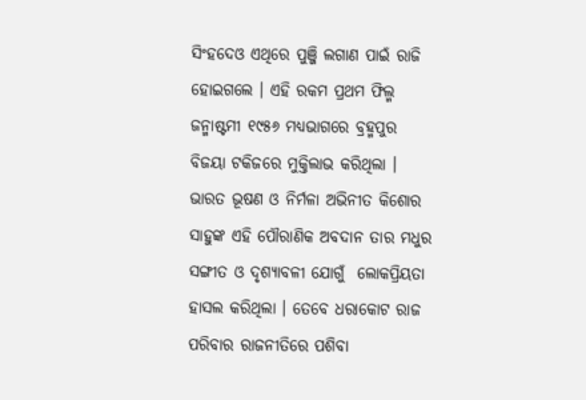ସିଂହଦେଓ ଏଥିରେ ପୁଞ୍ଜି ଲଗାଣ ପାଇଁ ରାଜି ହୋଇଗଲେ । ଏହି ରକମ ପ୍ରଥମ ଫିଲ୍ମ ଜନ୍ମାଷ୍ଟମୀ ୧୯୫୬ ମଧ୍ୟଭାଗରେ ବ୍ରହ୍ମପୁର ବିଜୟା ଟକିଜରେ ମୁକ୍ତିଲାଭ କରିଥିଲା । ଭାରତ ଭୂଷଣ ଓ ନିର୍ମଳା ଅଭିନୀତ କିଶୋର ସାହୁଙ୍କ ଏହି ପୌରାଣିକ ଅବଦାନ ତାର ମଧୁର ସଙ୍ଗୀତ ଓ ଦୃଶ୍ୟାବଳୀ ଯୋଗୁଁ  ଲୋକପ୍ରିୟତା ହାସଲ କରିଥିଲା । ତେବେ ଧରାକୋଟ ରାଜ ପରିବାର ରାଜନୀତିରେ ପଶିବା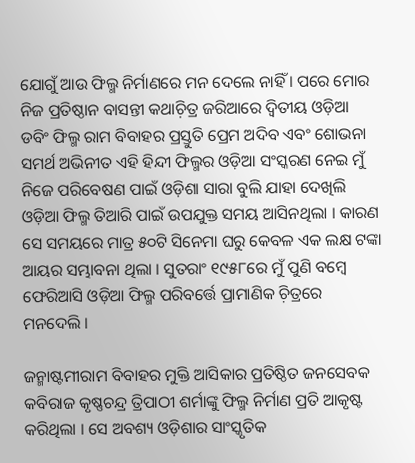ଯୋଗୁଁ ଆଉ ଫିଲ୍ମ ନିର୍ମାଣରେ ମନ ଦେଲେ ନାହିଁ । ପରେ ମୋର ନିଜ ପ୍ରତିଷ୍ଠାନ ବାସନ୍ତୀ କଥାଚ଼ିତ୍ର ଜରିଆରେ ଦ୍ୱିତୀୟ ଓଡ଼ିଆ ଡବିଂ ଫିଲ୍ମ ରାମ ବିବାହର ପ୍ରସ୍ତୁତି ପ୍ରେମ ଅଦିବ ଏବଂ ଶୋଭନା ସମର୍ଥ ଅଭିନୀତ ଏହି ହିନ୍ଦୀ ଫିଲ୍ମର ଓଡ଼ିଆ ସଂସ୍କରଣ ନେଇ ମୁଁ ନିଜେ ପରିବେଷଣ ପାଇଁ ଓଡ଼ିଶା ସାରା ବୁଲି ଯାହା ଦେଖିଲି ଓଡ଼ିଆ ଫିଲ୍ମ ତିଆରି ପାଇଁ ଉପଯୁକ୍ତ ସମୟ ଆସିନଥିଲା । କାରଣ ସେ ସମୟରେ ମାତ୍ର ୫୦ଟି ସିନେମା ଘରୁ କେବଳ ଏକ ଲକ୍ଷ ଟଙ୍କା ଆୟର ସମ୍ଭାବନା ଥିଲା । ସୁତରାଂ ୧୯୫୮ରେ ମୁଁ ପୁଣି ବମ୍ୱେ ଫେରିଆସି ଓଡ଼ିଆ ଫିଲ୍ମ ପରିବର୍ତ୍ତେ ପ୍ରାମାଣିକ ଚ଼ିତ୍ରରେ ମନଦେଲି ।

ଜନ୍ମାଷ୍ଟମୀରାମ ବିବାହର ମୁକ୍ତି ଆସିକାର ପ୍ରତିଷ୍ଠିତ ଜନସେବକ କବିରାଜ କୃଷ୍ଣଚନ୍ଦ୍ର ତ୍ରିପାଠୀ ଶର୍ମାଙ୍କୁ ଫିଲ୍ମ ନିର୍ମାଣ ପ୍ରତି ଆକୃଷ୍ଟ କରିଥିଲା । ସେ ଅବଶ୍ୟ ଓଡ଼ିଶାର ସାଂସ୍କୃତିକ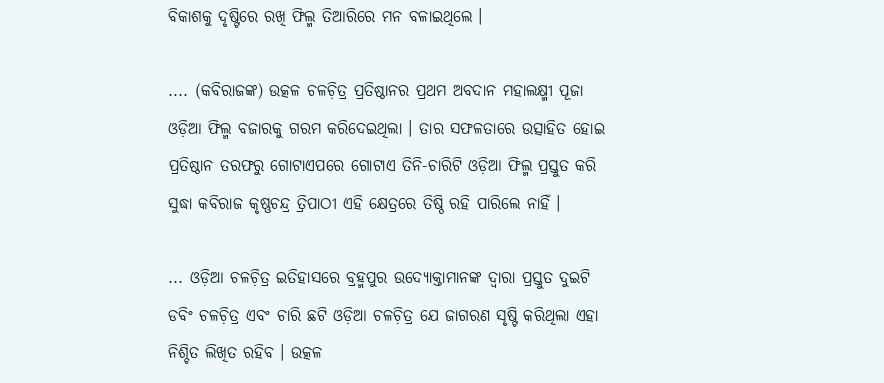ବିକାଶକୁ ଦୃଷ୍ଟିରେ ରଖି ଫିଲ୍ମ ତିଆରିରେ ମନ ବଳାଇଥିଲେ ।

.... (କବିରାଜଙ୍କ) ଉତ୍କଳ ଚଳଚ଼ିତ୍ର ପ୍ରତିଷ୍ଠାନର ପ୍ରଥମ ଅବଦାନ ମହାଲକ୍ଷ୍ମୀ ପୂଜା ଓଡ଼ିଆ ଫିଲ୍ମ ବଜାରକୁ ଗରମ କରିଦେଇଥିଲା । ତାର ସଫଳତାରେ ଉତ୍ସାହିତ ହୋଇ ପ୍ରତିଷ୍ଠାନ ତରଫରୁ ଗୋଟାଏପରେ ଗୋଟାଏ ତିନି-ଚାରିଟି ଓଡ଼ିଆ ଫିଲ୍ମ ପ୍ରସ୍ତୁତ କରି ସୁଦ୍ଧା କବିରାଜ କୃଷ୍ଣଚନ୍ଦ୍ର ତ୍ରିପାଠୀ ଏହି କ୍ଷେତ୍ରରେ ତିଷ୍ଠି ରହି ପାରିଲେ ନାହିଁ ।

... ଓଡ଼ିଆ ଚଳଚ଼ିତ୍ର ଇତିହାସରେ ବ୍ରହ୍ମପୁର ଉଦ୍ୟୋକ୍ତାମାନଙ୍କ ଦ୍ୱାରା ପ୍ରସ୍ତୁତ ଦୁଇଟି ଡବିଂ ଚଳଚ଼ିତ୍ର ଏବଂ ଚାରି ଛଟି ଓଡ଼ିଆ ଚଳଚ଼ିତ୍ର ଯେ ଜାଗରଣ ସୃଷ୍ଟି କରିଥିଲା ଏହା ନିଶ୍ଚିତ ଲିଖିତ ରହିବ । ଉତ୍କଳ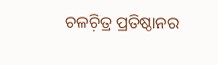ଚଳଚ଼ିତ୍ର ପ୍ରତିଷ୍ଠାନର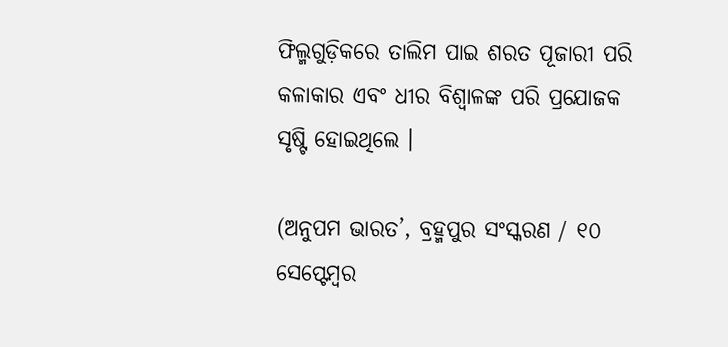ଫିଲ୍ମଗୁଡ଼ିକରେ ତାଲିମ ପାଇ ଶରତ ପୂଜାରୀ ପରି କଳାକାର ଏବଂ ଧୀର ବିଶ୍ୱାଳଙ୍କ ପରି ପ୍ରଯୋଜକ ସୃଷ୍ଟି ହୋଇଥିଲେ ।

(ଅନୁପମ ଭାରତ’, ବ୍ରହ୍ମପୁର ସଂସ୍କରଣ / ୧୦ ସେପ୍ଟେମ୍ୱର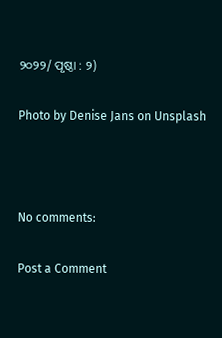୨୦୨୨/ ପୃଷ୍ଠା : ୨)

Photo by Denise Jans on Unsplash



No comments:

Post a Comment